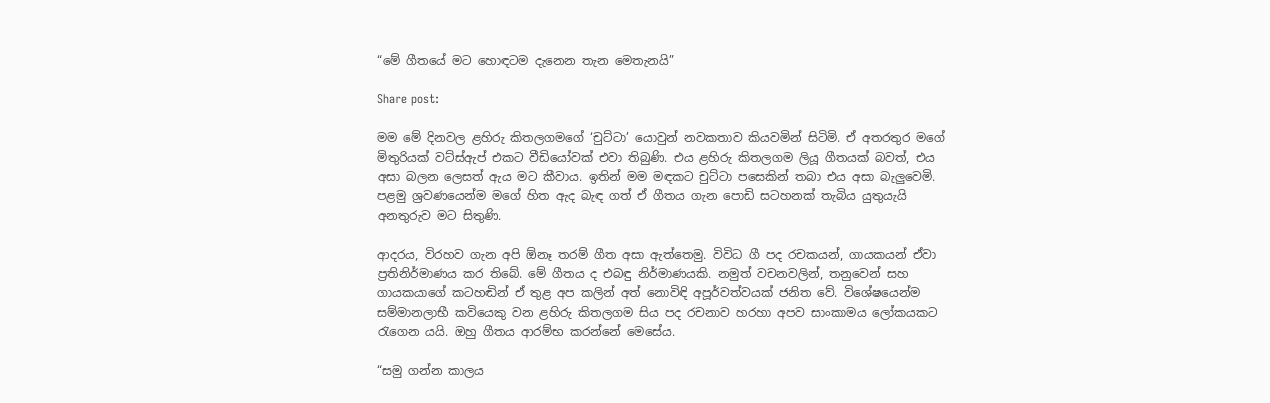“මේ ගීතයේ මට හොඳටම දැනෙන තැන මෙතැනයි”

Share post:

මම මේ දිනවල ළහිරු කිතලගමගේ ‘චුට්ටා’ යොවුන් නවකතාව කියවමින් සිටිමි. ඒ අතරතුර මගේ මිතුරියක් වට්ස්ඇප් එකට වීඩියෝවක් එවා තිබුණි. එය ළහිරු කිතලගම ලියූ ගීතයක් බවත්, එය අසා බලන ලෙසත් ඇය මට කීවාය. ඉතින් මම මඳකට චුට්ටා පසෙකින් තබා එය අසා බැලුවෙමි. පළමු ශ්‍රවණයෙන්ම මගේ හිත ඇද බැඳ ගත් ඒ ගීතය ගැන පොඩි සටහනක් තැබිය යුතුයැයි අනතුරුව මට සිතුණි.

ආදරය, විරහව ගැන අපි ඕනෑ තරම් ගීත අසා ඇත්තෙමු. විවිධ ගී පද රචකයන්, ගායකයන් ඒවා ප්‍රතිනිර්මාණය කර තිබේ. මේ ගීතය ද එබඳු නිර්මාණයකි. නමුත් වචනවලින්, තනුවෙන් සහ ගායකයාගේ කටහඬින් ඒ තුළ අප කලින් අත් නොවිඳි අපූර්වත්වයක් ජනිත වේ. විශේෂයෙන්ම සම්මානලාභී කවියෙකු වන ළහිරු කිතලගම සිය පද රචනාව හරහා අපව සාංකාමය ලෝකයකට රැගෙන යයි. ඔහු ගීතය ආරම්භ කරන්නේ මෙසේය.

“සමු ගන්න කාලය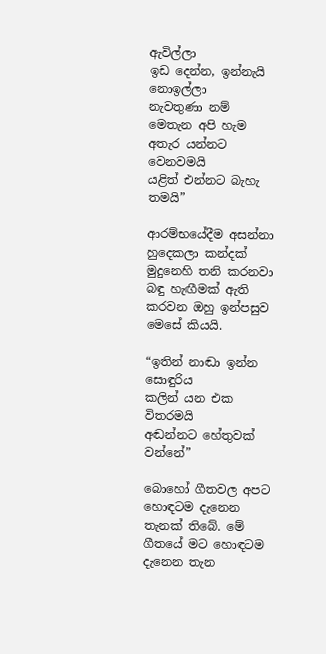ඇවිල්ලා
ඉඩ දෙන්න, ඉන්නැයි නොඉල්ලා
නැවතුණා නම් මෙතැන අපි හැම
අතැර යන්නට වෙනවමයි
යළිත් එන්නට බැහැ තමයි”

ආරම්භයේදීම අසන්නා හුදෙකලා කන්දක් මුදුනෙහි තනි කරනවා බඳු හැඟීමක් ඇති කරවන ඔහු ඉන්පසුව මෙසේ කියයි.

“ඉතින් නාඬා ඉන්න සොඳුරිය
කලින් යන එක විතරමයි
අඬන්නට හේතුවක් වන්නේ”

බොහෝ ගීතවල අපට හොඳටම දැනෙන තැනක් තිබේ. මේ ගීතයේ මට හොඳටම දැනෙන තැන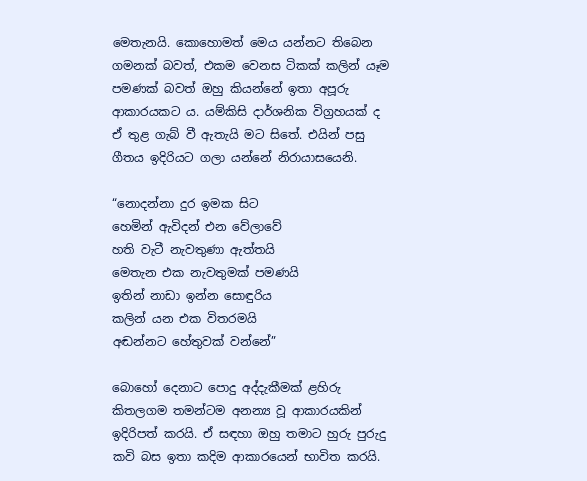මෙතැනයි. කොහොමත් මෙය යන්නට තිබෙන ගමනක් බවත්, එකම වෙනස ටිකක් කලින් යෑම පමණක් බවත් ඔහු කියන්නේ ඉතා අපූරු ආකාරයකට ය. යම්කිසි දාර්ශනික විග්‍රහයක් ද ඒ තුළ ගැබ් වී ඇතැයි මට සිතේ. එයින් පසු ගීතය ඉදිරියට ගලා යන්නේ නිරායාසයෙනි.

“නොදන්නා දුර ඉමක සිට
හෙමින් ඇවිදන් එන වේලාවේ
හති වැටී නැවතුණා ඇත්තයි
මෙතැන එක නැවතුමක් පමණයි
ඉතින් නාඩා ඉන්න සොඳුරිය
කලින් යන එක විතරමයි
අඬන්නට හේතුවක් වන්නේ”

බොහෝ දෙනාට පොදු අද්දැකීමක් ළහිරු කිතලගම තමන්ටම අනන්‍ය වූ ආකාරයකින් ඉදිරිපත් කරයි. ඒ සඳහා ඔහු තමාට හුරු පුරුදු කවි බස ඉතා කදිම ආකාරයෙන් භාවිත කරයි.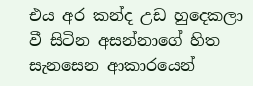එය අර කන්ද උඩ හුදෙකලා වී සිටින අසන්නාගේ හිත සැනසෙන ආකාරයෙන්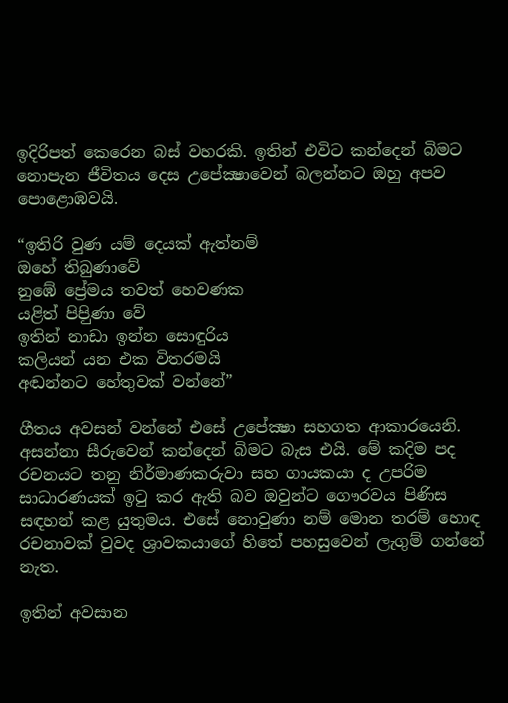ඉදිරිපත් කෙරෙන බස් වහරකි. ඉතින් එවිට කන්දෙන් බිමට නොපැන ජීවිතය දෙස උපේක්‍ෂාවෙන් බලන්නට ඔහු අපව පොළොඹවයි.

“ඉතිරි වුණ යම් දෙයක් ඇත්නම්
ඔහේ තිබුණාවේ
නුඹේ ප්‍රේමය තවත් හෙවණක
යළිත් පිපිුණා වේ
ඉතින් නාඩා ඉන්න සොඳුරිය
කලියන් යන එක විතරමයි
අඬන්නට හේතුවක් වන්නේ”

ගීතය අවසන් වන්නේ එසේ උපේක්‍ෂා සහගත ආකාරයෙනි. අසන්නා සීරුවෙන් කන්දෙන් බිමට බැස එයි. මේ කදිම පද රචනයට තනු නිර්මාණකරුවා සහ ගායකයා ද උපරිම සාධාරණයක් ඉටු කර ඇති බව ඔවුන්ට ගෞරවය පිණිස සඳහන් කළ යුතුමය. එසේ නොවුණා නම් මොන තරම් හොඳ රචනාවක් වුවද ශ්‍රාවකයාගේ හිතේ පහසුවෙන් ලැගුම් ගන්නේ නැත.

ඉතින් අවසාන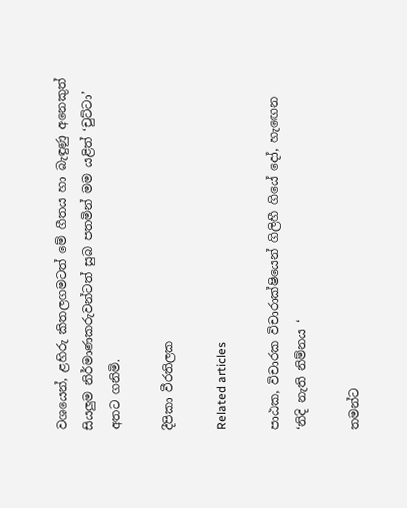වශයෙන්, ළහිරු කිතලගමටත් මේ ගීතය හා බැඳුණු අනෙකුත් සියලුම නිර්මාණකරුවන්ටත් සුබ පතමින් මම යළිත් ‘චුට්ටා’ අතට ගනිමි.

දීපිකා වීරතිලක

Related articles

පාඨක, විචාරක විචාරාක්ෂියෙන් ගිලිහී ගියේ දෝ, හැඟෙන ‘නිදි නැති නිම්නය ‘

තමන්ට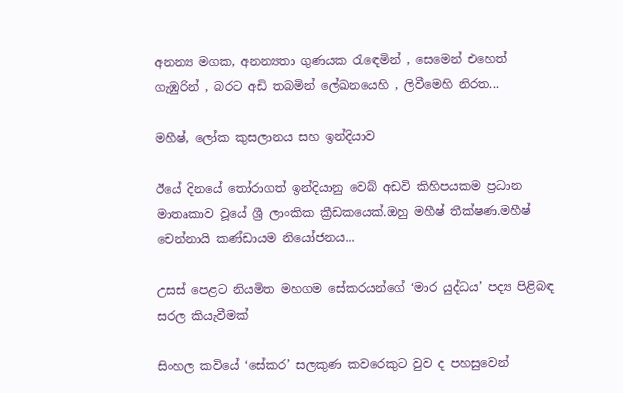අනන්‍ය මගක, අනන්‍යතා ගුණයක රැඳෙමින් , සෙමෙන් එහෙත් ගැඹුරින් , බරට අඩි තබමින් ලේඛනයෙහි , ලිවීමෙහි නිරත...

මහීෂ්, ලෝක කුසලානය සහ ඉන්දියාව

ඊයේ දිනයේ තෝරාගත් ඉන්දියානු වෙබ් අඩවි කිහිපයකම ප්‍රධාන මාතෘකාව වූයේ ශ්‍රී ලාංකික ක්‍රීඩකයෙක්.ඔහු මහීෂ් තීක්ෂණ.මහීෂ් චෙන්නායි කණ්ඩායම නියෝජනය...

උසස් පෙළට නියමිත මහගම සේකරයන්ගේ ‘මාර යුද්ධය’ පද්‍ය පිළිබඳ සරල කියැවීමක්

සිංහල කවියේ ‘සේකර’ සලකුණ කවරෙකුට වුව ද පහසුවෙන්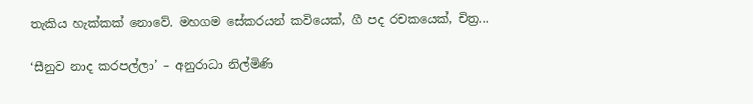තැකිය හැක්කක් නොවේ. මහගම සේකරයන් කවියෙක්, ගී පද රචකයෙක්, චිත්‍ර...

‘සීනුව නාද කරපල්ලා’ – අනුරාධා නිල්මිණි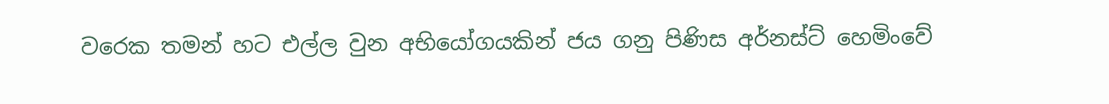වරෙක තමන් හට එල්ල වුන අභියෝගයකින් ජය ගනු පිණිස අර්නස්ට් හෙමිංවේ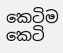කෙටිම කෙටි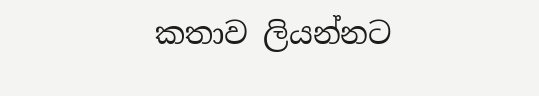කතාව ලියන්නට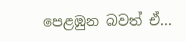පෙළඹුන බවත් ඒ...